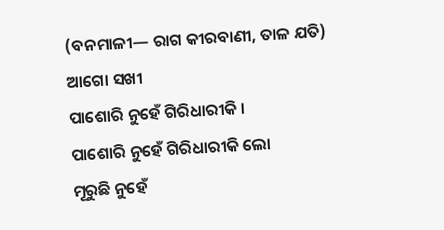(ବନମାଳୀ— ରାଗ କୀରବାଣୀ, ତାଳ ଯତି)
ଆଗୋ ସଖୀ
ପାଶୋରି ନୁହେଁ ଗିରିଧାରୀକି ।
ପାଶୋରି ନୁହେଁ ଗିରିଧାରୀକି ଲୋ
ମୂରୁଛି ନୁହେଁ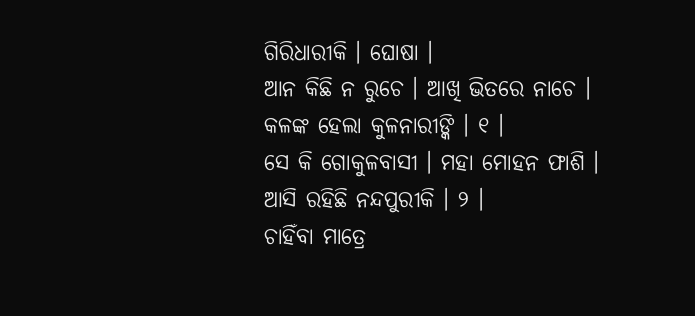ଗିରିଧାରୀକି । ଘୋଷା ।
ଆନ କିଛି ନ ରୁଚେ । ଆଖି ଭିତରେ ନାଚେ ।
କଳଙ୍କ ହେଲା କୁଳନାରୀଙ୍କି । ୧ ।
ସେ କି ଗୋକୁଳବାସୀ । ମହା ମୋହନ ଫାଶି ।
ଆସି ରହିଛି ନନ୍ଦପୁରୀକି । ୨ ।
ଚାହିଁବା ମାତ୍ରେ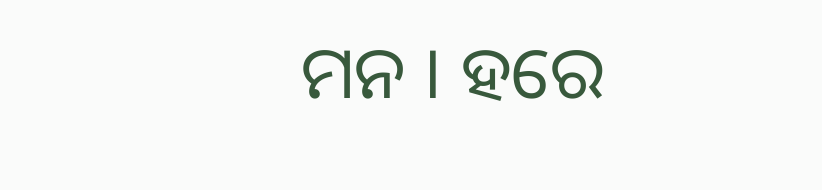ମନ । ହରେ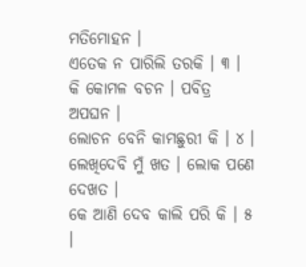ମତିମୋହନ ।
ଏତେକ ନ ପାରିଲି ତରକି । ୩ ।
କି କୋମଳ ବଚନ । ପବିତ୍ର ଅପଘନ ।
ଲୋଚନ ବେନି କାମଛୁରୀ କି । ୪ ।
ଲେଖିଦେବି ମୁଁ ଖତ । ଲୋକ ପଣେ ଦେଖତ ।
କେ ଆଣି ଦେବ କାଲି ପରି କି । ୫ ।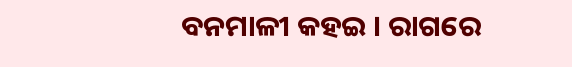ବନମାଳୀ କହଇ । ରାଗରେ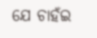ଯେ ଚାହଁଇ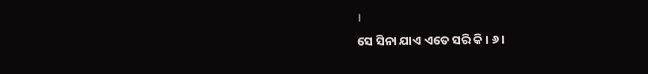।
ସେ ସିନା ଯାଏ ଏତେ ସରି କି । ୬ ।